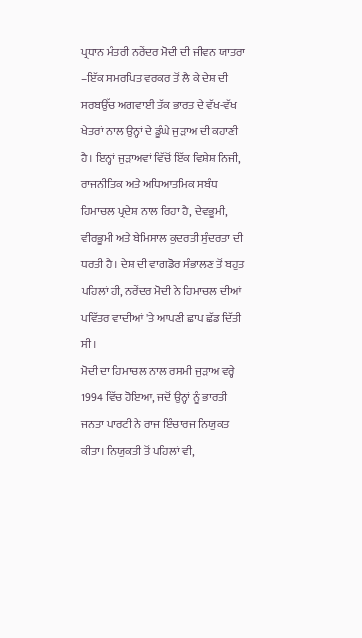ਪ੍ਰਧਾਨ ਮੰਤਰੀ ਨਰੇਂਦਰ ਮੋਦੀ ਦੀ ਜੀਵਨ ਯਾਤਰਾ –ਇੱਕ ਸਮਰਪਿਤ ਵਰਕਰ ਤੋਂ ਲੈ ਕੇ ਦੇਸ਼ ਦੀ ਸਰਬਉੱਚ ਅਗਵਾਈ ਤੱਕ ਭਾਰਤ ਦੇ ਵੱਖ-ਵੱਖ ਖੇਤਰਾਂ ਨਾਲ ਉਨ੍ਹਾਂ ਦੇ ਡੂੰਘੇ ਜੁੜਾਅ ਦੀ ਕਹਾਣੀ ਹੈ। ਇਨ੍ਹਾਂ ਜੁੜਾਅਵਾਂ ਵਿੱਚੋਂ ਇੱਕ ਵਿਸ਼ੇਸ਼ ਨਿਜੀ, ਰਾਜਨੀਤਿਕ ਅਤੇ ਅਧਿਆਤਮਿਕ ਸਬੰਧ ਹਿਮਾਚਲ ਪ੍ਰਦੇਸ਼ ਨਾਲ ਰਿਹਾ ਹੈ, ਦੇਵਭੂਮੀ, ਵੀਰਭੂਮੀ ਅਤੇ ਬੇਮਿਸਾਲ ਕੁਦਰਤੀ ਸੁੰਦਰਤਾ ਦੀ ਧਰਤੀ ਹੈ। ਦੇਸ਼ ਦੀ ਵਾਗਡੋਰ ਸੰਭਾਲਣ ਤੋਂ ਬਹੁਤ ਪਹਿਲਾਂ ਹੀ, ਨਰੇਂਦਰ ਮੋਦੀ ਨੇ ਹਿਮਾਚਲ ਦੀਆਂ ਪਵਿੱਤਰ ਵਾਦੀਆਂ 'ਤੇ ਆਪਣੀ ਛਾਪ ਛੱਡ ਦਿੱਤੀ ਸੀ।
ਮੋਦੀ ਦਾ ਹਿਮਾਚਲ ਨਾਲ ਰਸਮੀ ਜੁੜਾਅ ਵਰ੍ਹੇ 1994 ਵਿੱਚ ਹੋਇਆ, ਜਦੋਂ ਉਨ੍ਹਾਂ ਨੂੰ ਭਾਰਤੀ ਜਨਤਾ ਪਾਰਟੀ ਨੇ ਰਾਜ ਇੰਚਾਰਜ ਨਿਯੁਕਤ ਕੀਤਾ। ਨਿਯੁਕਤੀ ਤੋਂ ਪਹਿਲਾਂ ਵੀ,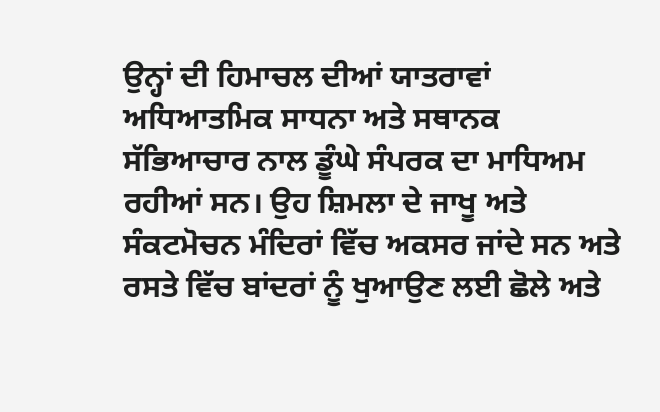ਉਨ੍ਹਾਂ ਦੀ ਹਿਮਾਚਲ ਦੀਆਂ ਯਾਤਰਾਵਾਂ ਅਧਿਆਤਮਿਕ ਸਾਧਨਾ ਅਤੇ ਸਥਾਨਕ ਸੱਭਿਆਚਾਰ ਨਾਲ ਡੂੰਘੇ ਸੰਪਰਕ ਦਾ ਮਾਧਿਅਮ ਰਹੀਆਂ ਸਨ। ਉਹ ਸ਼ਿਮਲਾ ਦੇ ਜਾਖੂ ਅਤੇ ਸੰਕਟਮੋਚਨ ਮੰਦਿਰਾਂ ਵਿੱਚ ਅਕਸਰ ਜਾਂਦੇ ਸਨ ਅਤੇ ਰਸਤੇ ਵਿੱਚ ਬਾਂਦਰਾਂ ਨੂੰ ਖੁਆਉਣ ਲਈ ਛੋਲੇ ਅਤੇ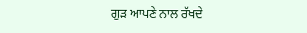ਗੁੜ ਆਪਣੇ ਨਾਲ ਰੱਖਦੇ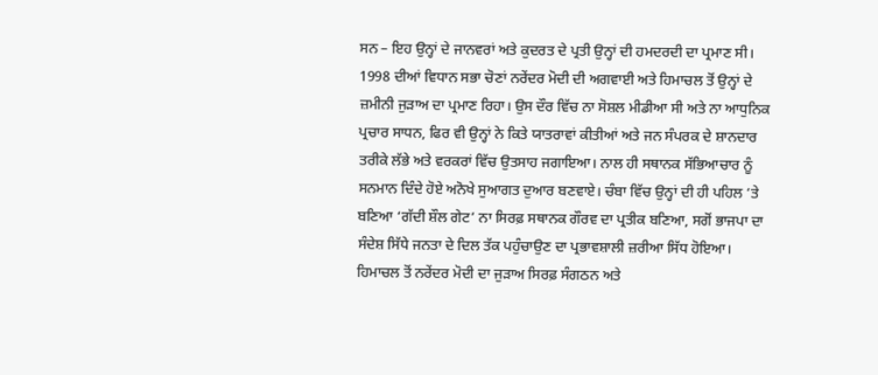ਸਨ – ਇਹ ਉਨ੍ਹਾਂ ਦੇ ਜਾਨਵਰਾਂ ਅਤੇ ਕੁਦਰਤ ਦੇ ਪ੍ਰਤੀ ਉਨ੍ਹਾਂ ਦੀ ਹਮਦਰਦੀ ਦਾ ਪ੍ਰਮਾਣ ਸੀ।
1998 ਦੀਆਂ ਵਿਧਾਨ ਸਭਾ ਚੋਣਾਂ ਨਰੇਂਦਰ ਮੋਦੀ ਦੀ ਅਗਵਾਈ ਅਤੇ ਹਿਮਾਚਲ ਤੋਂ ਉਨ੍ਹਾਂ ਦੇ ਜ਼ਮੀਨੀ ਜੁੜਾਅ ਦਾ ਪ੍ਰਮਾਣ ਰਿਹਾ। ਉਸ ਦੌਰ ਵਿੱਚ ਨਾ ਸੋਸ਼ਲ ਮੀਡੀਆ ਸੀ ਅਤੇ ਨਾ ਆਧੁਨਿਕ ਪ੍ਰਚਾਰ ਸਾਧਨ, ਫਿਰ ਵੀ ਉਨ੍ਹਾਂ ਨੇ ਕਿਤੇ ਯਾਤਰਾਵਾਂ ਕੀਤੀਆਂ ਅਤੇ ਜਨ ਸੰਪਰਕ ਦੇ ਸ਼ਾਨਦਾਰ ਤਰੀਕੇ ਲੱਭੇ ਅਤੇ ਵਰਕਰਾਂ ਵਿੱਚ ਉਤਸਾਹ ਜਗਾਇਆ। ਨਾਲ ਹੀ ਸਥਾਨਕ ਸੱਭਿਆਚਾਰ ਨੂੰ ਸਨਮਾਨ ਦਿੰਦੇ ਹੋਏ ਅਨੋਖੇ ਸੁਆਗਤ ਦੁਆਰ ਬਣਵਾਏ। ਚੰਬਾ ਵਿੱਚ ਉਨ੍ਹਾਂ ਦੀ ਹੀ ਪਹਿਲ ‘ਤੇ ਬਣਿਆ ‘ਗੱਦੀ ਸ਼ੌਲ ਗੇਟ’ ਨਾ ਸਿਰਫ਼ ਸਥਾਨਕ ਗੌਰਵ ਦਾ ਪ੍ਰਤੀਕ ਬਣਿਆ, ਸਗੋਂ ਭਾਜਪਾ ਦਾ ਸੰਦੇਸ਼ ਸਿੱਧੇ ਜਨਤਾ ਦੇ ਦਿਲ ਤੱਕ ਪਹੁੰਚਾਉਣ ਦਾ ਪ੍ਰਭਾਵਸ਼ਾਲੀ ਜ਼ਰੀਆ ਸਿੱਧ ਹੋਇਆ।
ਹਿਮਾਚਲ ਤੋਂ ਨਰੇਂਦਰ ਮੋਦੀ ਦਾ ਜੁੜਾਅ ਸਿਰਫ਼ ਸੰਗਠਨ ਅਤੇ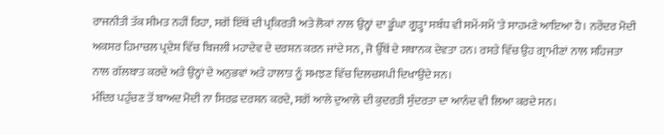ਰਾਜਨੀਤੀ ਤੱਕ ਸੀਮਤ ਨਹੀਂ ਰਿਹਾ, ਸਗੋਂ ਇੱਥੋਂ ਦੀ ਪ੍ਰਕਿਰਤੀ ਅਤੇ ਲੋਕਾਂ ਨਾਲ ਉਨ੍ਹਾਂ ਦਾ ਡੂੰਘਾ ਗੂੜ੍ਹਾ ਸਬੰਧ ਵੀ ਸਮੇਂ-ਸਮੇਂ 'ਤੇ ਸਾਹਮਣੇ ਆਇਆ ਹੈ। ਨਰੇਂਦਰ ਮੋਦੀ ਅਕਸਰ ਹਿਮਾਚਲ ਪ੍ਰਦੇਸ਼ ਵਿੱਚ ਬਿਜਲੀ ਮਹਾਦੇਵ ਦੇ ਦਰਸ਼ਨ ਕਰਨ ਜਾਂਦੇ ਸਨ, ਜੋ ਉੱਥੋਂ ਦੇ ਸਥਾਨਕ ਦੇਵਤਾ ਹਨ। ਰਸਤੇ ਵਿੱਚ ਉਹ ਗ੍ਰਾਮੀਣਾਂ ਨਾਲ ਸਹਿਜਤਾ ਨਾਲ ਗੱਲਬਾਤ ਕਰਦੇ ਅਤੇ ਉਨ੍ਹਾਂ ਦੇ ਅਨੁਭਵਾਂ ਅਤੇ ਹਾਲਾਤ ਨੂੰ ਸਮਝਣ ਵਿੱਚ ਦਿਲਚਸਪੀ ਦਿਖਾਉਂਦੇ ਸਨ।
ਮੰਦਿਰ ਪਹੁੰਚਣ ਤੋਂ ਬਾਅਦ ਮੋਦੀ ਨਾ ਸਿਰਫ਼ ਦਰਸ਼ਨ ਕਰਦੇ, ਸਗੋਂ ਆਲੇ ਦੁਆਲੇ ਦੀ ਕੁਦਰਤੀ ਸੁੰਦਰਤਾ ਦਾ ਆਨੰਦ ਵੀ ਲਿਆ ਕਰਦੇ ਸਨ।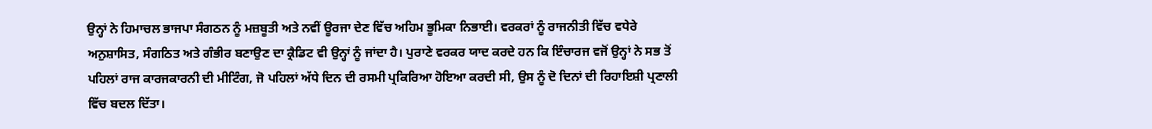ਉਨ੍ਹਾਂ ਨੇ ਹਿਮਾਚਲ ਭਾਜਪਾ ਸੰਗਠਨ ਨੂੰ ਮਜ਼ਬੂਤੀ ਅਤੇ ਨਵੀਂ ਊਰਜਾ ਦੇਣ ਵਿੱਚ ਅਹਿਮ ਭੂਮਿਕਾ ਨਿਭਾਈ। ਵਰਕਰਾਂ ਨੂੰ ਰਾਜਨੀਤੀ ਵਿੱਚ ਵਧੇਰੇ ਅਨੁਸ਼ਾਸਿਤ, ਸੰਗਠਿਤ ਅਤੇ ਗੰਭੀਰ ਬਣਾਉਣ ਦਾ ਕ੍ਰੈਡਿਟ ਵੀ ਉਨ੍ਹਾਂ ਨੂੰ ਜਾਂਦਾ ਹੈ। ਪੁਰਾਣੇ ਵਰਕਰ ਯਾਦ ਕਰਦੇ ਹਨ ਕਿ ਇੰਚਾਰਜ ਵਜੋਂ ਉਨ੍ਹਾਂ ਨੇ ਸਭ ਤੋਂ ਪਹਿਲਾਂ ਰਾਜ ਕਾਰਜਕਾਰਨੀ ਦੀ ਮੀਟਿੰਗ, ਜੋ ਪਹਿਲਾਂ ਅੱਧੇ ਦਿਨ ਦੀ ਰਸਮੀ ਪ੍ਰਕਿਰਿਆ ਹੋਇਆ ਕਰਦੀ ਸੀ, ਉਸ ਨੂੰ ਦੋ ਦਿਨਾਂ ਦੀ ਰਿਹਾਇਸ਼ੀ ਪ੍ਰਣਾਲੀ ਵਿੱਚ ਬਦਲ ਦਿੱਤਾ।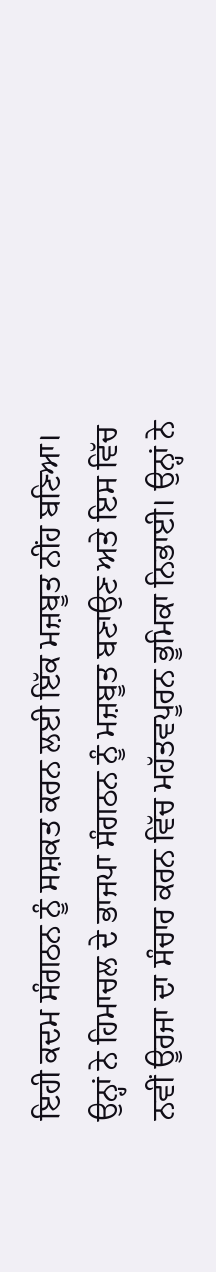ਇਹੀ ਕਦਮ ਸੰਗਠਨ ਨੂੰ ਸਸ਼ਕਤ ਕਰਨ ਲਈ ਇੱਕ ਮਜ਼ਬੂਤ ਨੀਂਹ ਬਣਿਆ। ਉਨ੍ਹਾਂ ਨੇ ਹਿਮਾਚਲ ਦੇ ਭਾਜਪਾ ਸੰਗਠਨ ਨੂੰ ਮਜ਼ਬੂਤ ਬਣਾਉਣ ਅਤੇ ਇਸ ਵਿੱਚ ਨਵੀਂ ਊਰਜਾ ਦਾ ਸੰਚਾਰ ਕਰਨ ਵਿੱਚ ਮਹੱਤਵਪੂਰਨ ਭੂਮਿਕਾ ਨਿਭਾਈ। ਉਨ੍ਹਾਂ ਨੇ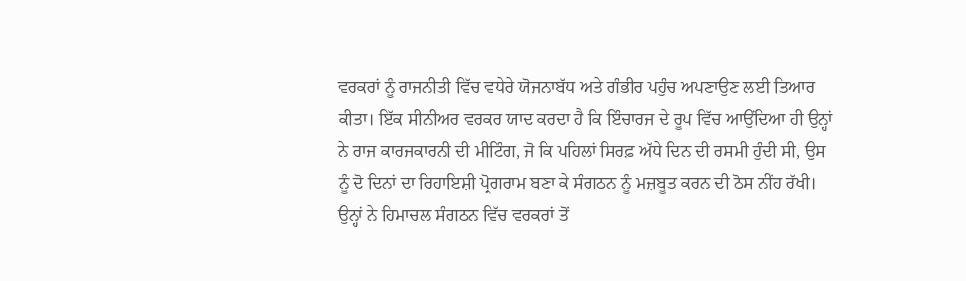ਵਰਕਰਾਂ ਨੂੰ ਰਾਜਨੀਤੀ ਵਿੱਚ ਵਧੇਰੇ ਯੋਜਨਾਬੱਧ ਅਤੇ ਗੰਭੀਰ ਪਹੁੰਚ ਅਪਣਾਉਣ ਲਈ ਤਿਆਰ ਕੀਤਾ। ਇੱਕ ਸੀਨੀਅਰ ਵਰਕਰ ਯਾਦ ਕਰਦਾ ਹੈ ਕਿ ਇੰਚਾਰਜ ਦੇ ਰੂਪ ਵਿੱਚ ਆਉਂਦਿਆ ਹੀ ਉਨ੍ਹਾਂ ਨੇ ਰਾਜ ਕਾਰਜਕਾਰਨੀ ਦੀ ਮੀਟਿੰਗ, ਜੋ ਕਿ ਪਹਿਲਾਂ ਸਿਰਫ਼ ਅੱਧੇ ਦਿਨ ਦੀ ਰਸਮੀ ਹੁੰਦੀ ਸੀ, ਉਸ ਨੂੰ ਦੋ ਦਿਨਾਂ ਦਾ ਰਿਹਾਇਸ਼ੀ ਪ੍ਰੋਗਰਾਮ ਬਣਾ ਕੇ ਸੰਗਠਨ ਨੂੰ ਮਜ਼ਬੂਤ ਕਰਨ ਦੀ ਠੋਸ ਨੀਂਹ ਰੱਖੀ।
ਉਨ੍ਹਾਂ ਨੇ ਹਿਮਾਚਲ ਸੰਗਠਨ ਵਿੱਚ ਵਰਕਰਾਂ ਤੋਂ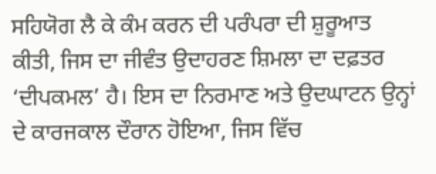ਸਹਿਯੋਗ ਲੈ ਕੇ ਕੰਮ ਕਰਨ ਦੀ ਪਰੰਪਰਾ ਦੀ ਸ਼ੁਰੂਆਤ ਕੀਤੀ, ਜਿਸ ਦਾ ਜੀਵੰਤ ਉਦਾਹਰਣ ਸ਼ਿਮਲਾ ਦਾ ਦਫ਼ਤਰ ‘ਦੀਪਕਮਲ’ ਹੈ। ਇਸ ਦਾ ਨਿਰਮਾਣ ਅਤੇ ਉਦਘਾਟਨ ਉਨ੍ਹਾਂ ਦੇ ਕਾਰਜਕਾਲ ਦੌਰਾਨ ਹੋਇਆ, ਜਿਸ ਵਿੱਚ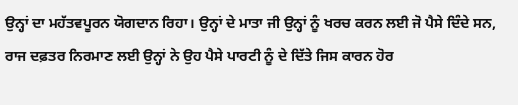ਉਨ੍ਹਾਂ ਦਾ ਮਹੱਤਵਪੂਰਨ ਯੋਗਦਾਨ ਰਿਹਾ। ਉਨ੍ਹਾਂ ਦੇ ਮਾਤਾ ਜੀ ਉਨ੍ਹਾਂ ਨੂੰ ਖਰਚ ਕਰਨ ਲਈ ਜੋ ਪੈਸੇ ਦਿੰਦੇ ਸਨ, ਰਾਜ ਦਫ਼ਤਰ ਨਿਰਮਾਣ ਲਈ ਉਨ੍ਹਾਂ ਨੇ ਉਹ ਪੈਸੇ ਪਾਰਟੀ ਨੂੰ ਦੇ ਦਿੱਤੇ ਜਿਸ ਕਾਰਨ ਹੋਰ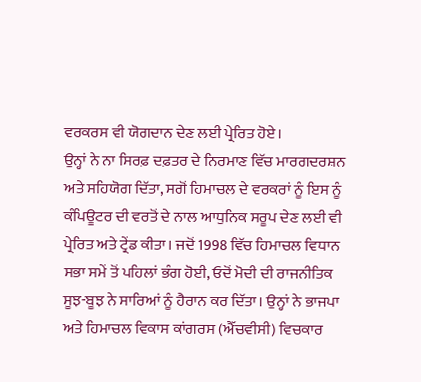ਵਰਕਰਸ ਵੀ ਯੋਗਦਾਨ ਦੇਣ ਲਈ ਪ੍ਰੇਰਿਤ ਹੋਏ।
ਉਨ੍ਹਾਂ ਨੇ ਨਾ ਸਿਰਫ਼ ਦਫ਼ਤਰ ਦੇ ਨਿਰਮਾਣ ਵਿੱਚ ਮਾਰਗਦਰਸ਼ਨ ਅਤੇ ਸਹਿਯੋਗ ਦਿੱਤਾ, ਸਗੋਂ ਹਿਮਾਚਲ ਦੇ ਵਰਕਰਾਂ ਨੂੰ ਇਸ ਨੂੰ ਕੰਪਿਊਟਰ ਦੀ ਵਰਤੋਂ ਦੇ ਨਾਲ ਆਧੁਨਿਕ ਸਰੂਪ ਦੇਣ ਲਈ ਵੀ ਪ੍ਰੇਰਿਤ ਅਤੇ ਟ੍ਰੇਂਡ ਕੀਤਾ। ਜਦੋਂ 1998 ਵਿੱਚ ਹਿਮਾਚਲ ਵਿਧਾਨ ਸਭਾ ਸਮੇਂ ਤੋਂ ਪਹਿਲਾਂ ਭੰਗ ਹੋਈ, ਓਦੋਂ ਮੋਦੀ ਦੀ ਰਾਜਨੀਤਿਕ ਸੂਝ-ਬੂਝ ਨੇ ਸਾਰਿਆਂ ਨੂੰ ਹੈਰਾਨ ਕਰ ਦਿੱਤਾ। ਉਨ੍ਹਾਂ ਨੇ ਭਾਜਪਾ ਅਤੇ ਹਿਮਾਚਲ ਵਿਕਾਸ ਕਾਂਗਰਸ (ਐੱਚਵੀਸੀ) ਵਿਚਕਾਰ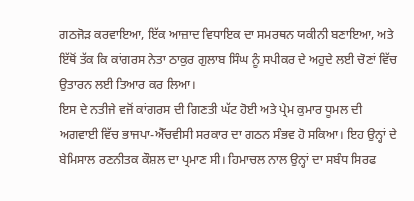ਗਠਜੋੜ ਕਰਵਾਇਆ, ਇੱਕ ਆਜ਼ਾਦ ਵਿਧਾਇਕ ਦਾ ਸਮਰਥਨ ਯਕੀਨੀ ਬਣਾਇਆ, ਅਤੇ ਇੱਥੋਂ ਤੱਕ ਕਿ ਕਾਂਗਰਸ ਨੇਤਾ ਠਾਕੁਰ ਗੁਲਾਬ ਸਿੰਘ ਨੂੰ ਸਪੀਕਰ ਦੇ ਅਹੁਦੇ ਲਈ ਚੋਣਾਂ ਵਿੱਚ ਉਤਾਰਨ ਲਈ ਤਿਆਰ ਕਰ ਲਿਆ।
ਇਸ ਦੇ ਨਤੀਜੇ ਵਜੋਂ ਕਾਂਗਰਸ ਦੀ ਗਿਣਤੀ ਘੱਟ ਹੋਈ ਅਤੇ ਪ੍ਰੇਮ ਕੁਮਾਰ ਧੂਮਲ ਦੀ ਅਗਵਾਈ ਵਿੱਚ ਭਾਜਪਾ-ਐੱਚਵੀਸੀ ਸਰਕਾਰ ਦਾ ਗਠਨ ਸੰਭਵ ਹੋ ਸਕਿਆ। ਇਹ ਉਨ੍ਹਾਂ ਦੇ ਬੇਮਿਸਾਲ ਰਣਨੀਤਕ ਕੌਸ਼ਲ ਦਾ ਪ੍ਰਮਾਣ ਸੀ। ਹਿਮਾਚਲ ਨਾਲ ਉਨ੍ਹਾਂ ਦਾ ਸਬੰਧ ਸਿਰਫ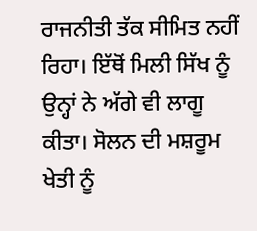ਰਾਜਨੀਤੀ ਤੱਕ ਸੀਮਿਤ ਨਹੀਂ ਰਿਹਾ। ਇੱਥੋਂ ਮਿਲੀ ਸਿੱਖ ਨੂੰ ਉਨ੍ਹਾਂ ਨੇ ਅੱਗੇ ਵੀ ਲਾਗੂ ਕੀਤਾ। ਸੋਲਨ ਦੀ ਮਸ਼ਰੂਮ ਖੇਤੀ ਨੂੰ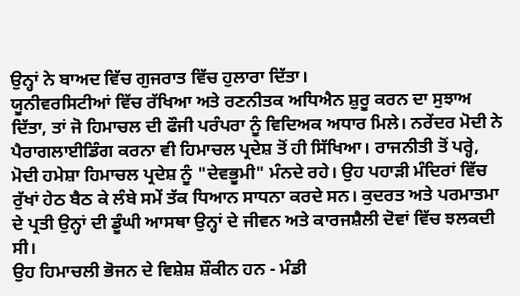ਉਨ੍ਹਾਂ ਨੇ ਬਾਅਦ ਵਿੱਚ ਗੁਜਰਾਤ ਵਿੱਚ ਹੁਲਾਰਾ ਦਿੱਤਾ।
ਯੂਨੀਵਰਸਿਟੀਆਂ ਵਿੱਚ ਰੱਖਿਆ ਅਤੇ ਰਣਨੀਤਕ ਅਧਿਐਨ ਸ਼ੁਰੂ ਕਰਨ ਦਾ ਸੁਝਾਅ ਦਿੱਤਾ, ਤਾਂ ਜੋ ਹਿਮਾਚਲ ਦੀ ਫੌਜੀ ਪਰੰਪਰਾ ਨੂੰ ਵਿਦਿਅਕ ਅਧਾਰ ਮਿਲੇ। ਨਰੇਂਦਰ ਮੋਦੀ ਨੇ ਪੈਰਾਗਲਾਈਡਿੰਗ ਕਰਨਾ ਵੀ ਹਿਮਾਚਲ ਪ੍ਰਦੇਸ਼ ਤੋਂ ਹੀ ਸਿੱਖਿਆ। ਰਾਜਨੀਤੀ ਤੋਂ ਪਰ੍ਹੇ, ਮੋਦੀ ਹਮੇਸ਼ਾ ਹਿਮਾਚਲ ਪ੍ਰਦੇਸ਼ ਨੂੰ "ਦੇਵਭੂਮੀ" ਮੰਨਦੇ ਰਹੇ। ਉਹ ਪਹਾੜੀ ਮੰਦਿਰਾਂ ਵਿੱਚ ਰੁੱਖਾਂ ਹੇਠ ਬੈਠ ਕੇ ਲੰਬੇ ਸਮੇਂ ਤੱਕ ਧਿਆਨ ਸਾਧਨਾ ਕਰਦੇ ਸਨ। ਕੁਦਰਤ ਅਤੇ ਪਰਮਾਤਮਾ ਦੇ ਪ੍ਰਤੀ ਉਨ੍ਹਾਂ ਦੀ ਡੂੰਘੀ ਆਸਥਾ ਉਨ੍ਹਾਂ ਦੇ ਜੀਵਨ ਅਤੇ ਕਾਰਜਸ਼ੈਲੀ ਦੋਵਾਂ ਵਿੱਚ ਝਲਕਦੀ ਸੀ।
ਉਹ ਹਿਮਾਚਲੀ ਭੋਜਨ ਦੇ ਵਿਸ਼ੇਸ਼ ਸ਼ੌਕੀਨ ਹਨ - ਮੰਡੀ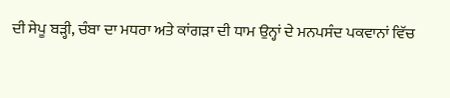ਦੀ ਸੇਪੂ ਬੜ੍ਹੀ, ਚੰਬਾ ਦਾ ਮਧਰਾ ਅਤੇ ਕਾਂਗੜਾ ਦੀ ਧਾਮ ਉਨ੍ਹਾਂ ਦੇ ਮਨਪਸੰਦ ਪਕਵਾਨਾਂ ਵਿੱਚ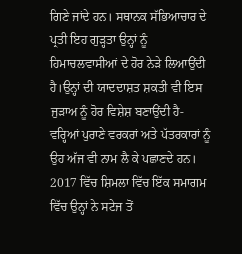ਗਿਣੇ ਜਾਂਦੇ ਹਨ। ਸਥਾਨਕ ਸੱਭਿਆਚਾਰ ਦੇ ਪ੍ਰਤੀ ਇਹ ਗੁੜ੍ਹਤਾ ਉਨ੍ਹਾਂ ਨੂੰ ਹਿਮਾਚਲਵਾਸੀਆਂ ਦੇ ਹੋਰ ਨੇੜੇ ਲਿਆਉਂਦੀ ਹੈ।ਉਨ੍ਹਾਂ ਦੀ ਯਾਦਦਾਸ਼ਤ ਸ਼ਕਤੀ ਵੀ ਇਸ ਜੁੜਾਅ ਨੂੰ ਹੋਰ ਵਿਸ਼ੇਸ਼ ਬਣਾਉਂਦੀ ਹੈ- ਵਰ੍ਹਿਆਂ ਪੁਰਾਣੇ ਵਰਕਰਾਂ ਅਤੇ ਪੱਤਰਕਾਰਾਂ ਨੂੰ ਉਹ ਅੱਜ ਵੀ ਨਾਮ ਲੈ ਕੇ ਪਛਾਣਦੇ ਹਨ।
2017 ਵਿੱਚ ਸ਼ਿਮਲਾ ਵਿੱਚ ਇੱਕ ਸਮਾਗਮ ਵਿੱਚ ਉਨ੍ਹਾਂ ਨੇ ਸਟੇਜ ਤੋਂ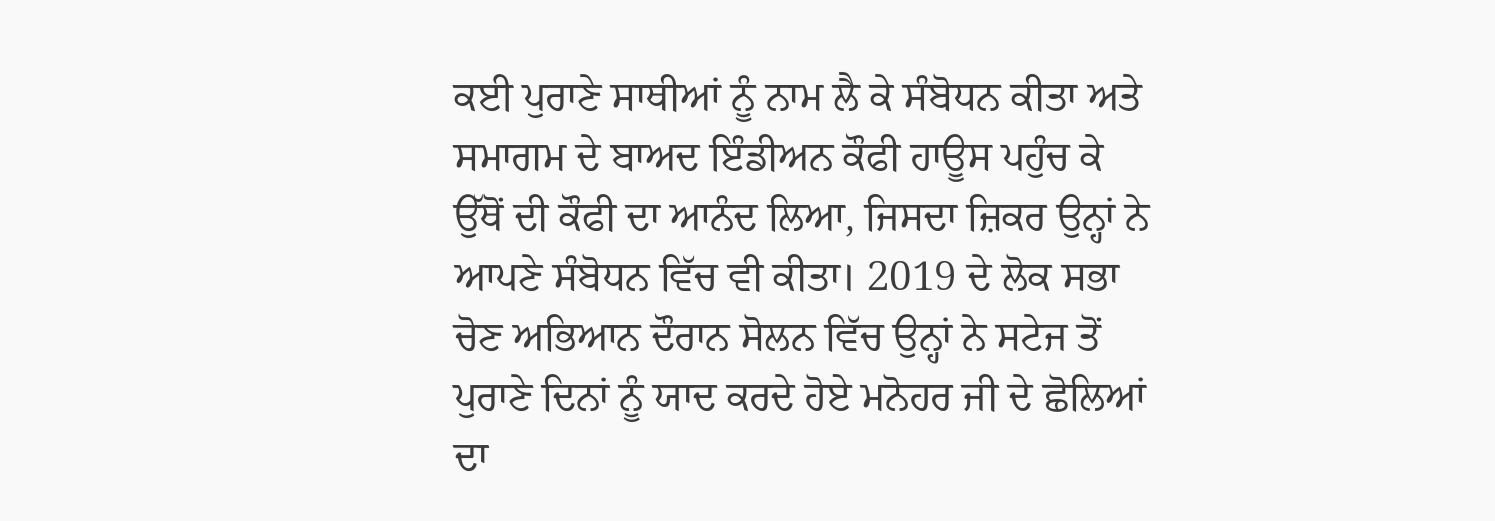ਕਈ ਪੁਰਾਣੇ ਸਾਥੀਆਂ ਨੂੰ ਨਾਮ ਲੈ ਕੇ ਸੰਬੋਧਨ ਕੀਤਾ ਅਤੇ ਸਮਾਗਮ ਦੇ ਬਾਅਦ ਇੰਡੀਅਨ ਕੌਫੀ ਹਾਊਸ ਪਹੁੰਚ ਕੇ ਉੱਥੋਂ ਦੀ ਕੌਫੀ ਦਾ ਆਨੰਦ ਲਿਆ, ਜਿਸਦਾ ਜ਼ਿਕਰ ਉਨ੍ਹਾਂ ਨੇ ਆਪਣੇ ਸੰਬੋਧਨ ਵਿੱਚ ਵੀ ਕੀਤਾ। 2019 ਦੇ ਲੋਕ ਸਭਾ ਚੋਣ ਅਭਿਆਨ ਦੌਰਾਨ ਸੋਲਨ ਵਿੱਚ ਉਨ੍ਹਾਂ ਨੇ ਸਟੇਜ ਤੋਂ ਪੁਰਾਣੇ ਦਿਨਾਂ ਨੂੰ ਯਾਦ ਕਰਦੇ ਹੋਏ ਮਨੋਹਰ ਜੀ ਦੇ ਛੋਲਿਆਂ ਦਾ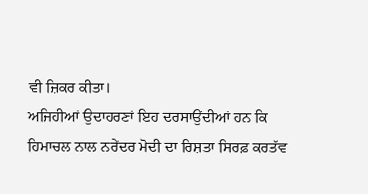ਵੀ ਜ਼ਿਕਰ ਕੀਤਾ।
ਅਜਿਹੀਆਂ ਉਦਾਹਰਣਾਂ ਇਹ ਦਰਸਾਉਂਦੀਆਂ ਹਨ ਕਿ ਹਿਮਾਚਲ ਨਾਲ ਨਰੇਂਦਰ ਮੋਦੀ ਦਾ ਰਿਸ਼ਤਾ ਸਿਰਫ਼ ਕਰਤੱਵ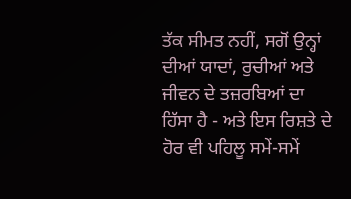ਤੱਕ ਸੀਮਤ ਨਹੀਂ, ਸਗੋਂ ਉਨ੍ਹਾਂ ਦੀਆਂ ਯਾਦਾਂ, ਰੁਚੀਆਂ ਅਤੇ ਜੀਵਨ ਦੇ ਤਜ਼ਰਬਿਆਂ ਦਾ ਹਿੱਸਾ ਹੈ - ਅਤੇ ਇਸ ਰਿਸ਼ਤੇ ਦੇ ਹੋਰ ਵੀ ਪਹਿਲੂ ਸਮੇਂ-ਸਮੇਂ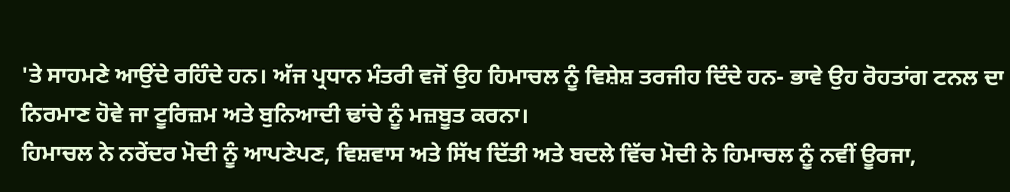'ਤੇ ਸਾਹਮਣੇ ਆਉਂਦੇ ਰਹਿੰਦੇ ਹਨ। ਅੱਜ ਪ੍ਰਧਾਨ ਮੰਤਰੀ ਵਜੋਂ ਉਹ ਹਿਮਾਚਲ ਨੂੰ ਵਿਸ਼ੇਸ਼ ਤਰਜੀਹ ਦਿੰਦੇ ਹਨ- ਭਾਵੇ ਉਹ ਰੋਹਤਾਂਗ ਟਨਲ ਦਾ ਨਿਰਮਾਣ ਹੋਵੇ ਜਾ ਟੂਰਿਜ਼ਮ ਅਤੇ ਬੁਨਿਆਦੀ ਢਾਂਚੇ ਨੂੰ ਮਜ਼ਬੂਤ ਕਰਨਾ।
ਹਿਮਾਚਲ ਨੇ ਨਰੇਂਦਰ ਮੋਦੀ ਨੂੰ ਆਪਣੇਪਣ, ਵਿਸ਼ਵਾਸ ਅਤੇ ਸਿੱਖ ਦਿੱਤੀ ਅਤੇ ਬਦਲੇ ਵਿੱਚ ਮੋਦੀ ਨੇ ਹਿਮਾਚਲ ਨੂੰ ਨਵੀਂ ਊਰਜਾ,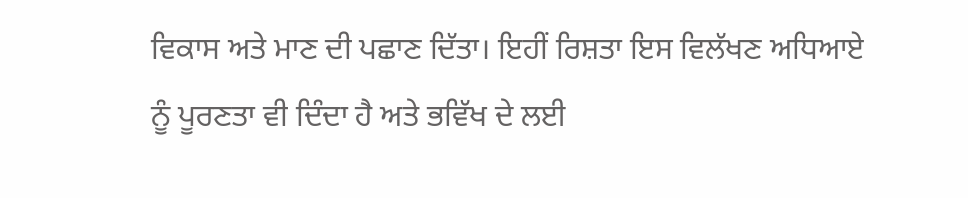ਵਿਕਾਸ ਅਤੇ ਮਾਣ ਦੀ ਪਛਾਣ ਦਿੱਤਾ। ਇਹੀਂ ਰਿਸ਼ਤਾ ਇਸ ਵਿਲੱਖਣ ਅਧਿਆਏ ਨੂੰ ਪੂਰਣਤਾ ਵੀ ਦਿੰਦਾ ਹੈ ਅਤੇ ਭਵਿੱਖ ਦੇ ਲਈ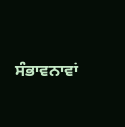ਸੰਭਾਵਨਾਵਾਂ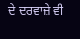ਦੇ ਦਰਵਾਜ਼ੇ ਵੀ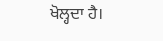ਖੋਲ੍ਹਦਾ ਹੈ।